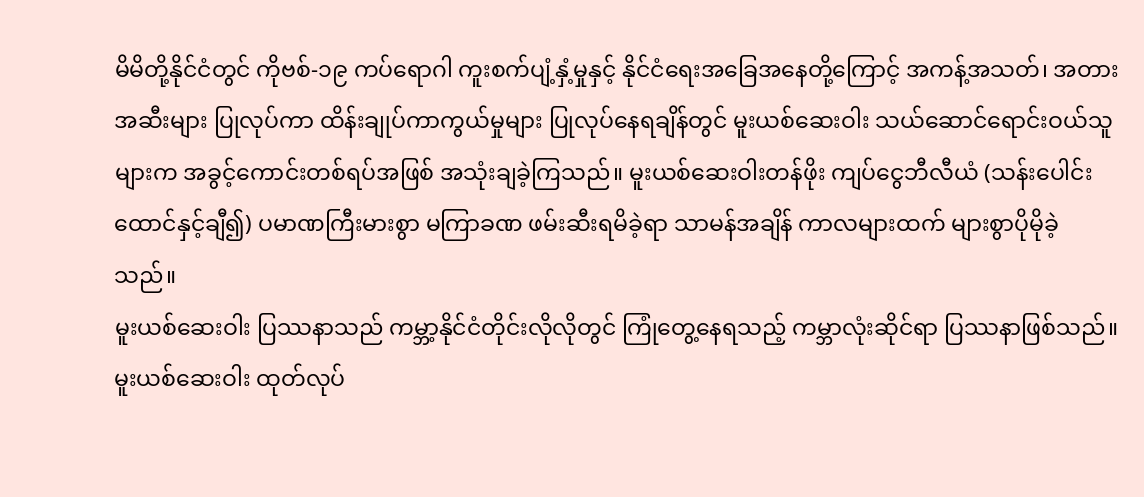မိမိတို့နိုင်ငံတွင် ကိုဗစ်-၁၉ ကပ်ရောဂါ ကူးစက်ပျံ့နှံ့မှုနှင့် နိုင်ငံရေးအခြေအနေတို့ကြောင့် အကန့်အသတ်၊ အတားအဆီးများ ပြုလုပ်ကာ ထိန်းချုပ်ကာကွယ်မှုများ ပြုလုပ်နေရချိန်တွင် မူးယစ်ဆေးဝါး သယ်ဆောင်ရောင်းဝယ်သူများက အခွင့်ကောင်းတစ်ရပ်အဖြစ် အသုံးချခဲ့ကြသည်။ မူးယစ်ဆေးဝါးတန်ဖိုး ကျပ်ငွေဘီလီယံ (သန်းပေါင်းထောင်နှင့်ချီ၍) ပမာဏကြီးမားစွာ မကြာခဏ ဖမ်းဆီးရမိခဲ့ရာ သာမန်အချိန် ကာလများထက် များစွာပိုမိုခဲ့သည်။
မူးယစ်ဆေးဝါး ပြဿနာသည် ကမ္ဘာ့နိုင်ငံတိုင်းလိုလိုတွင် ကြုံတွေ့နေရသည့် ကမ္ဘာလုံးဆိုင်ရာ ပြဿနာဖြစ်သည်။ မူးယစ်ဆေးဝါး ထုတ်လုပ်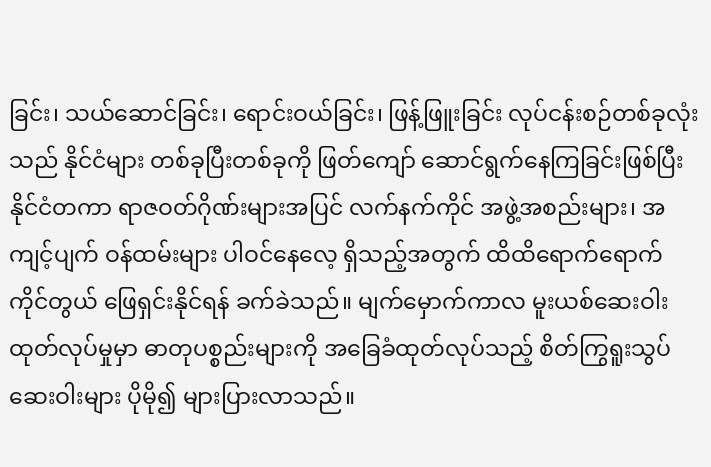ခြင်း၊ သယ်ဆောင်ခြင်း၊ ရောင်းဝယ်ခြင်း၊ ဖြန့်ဖြူးခြင်း လုပ်ငန်းစဉ်တစ်ခုလုံးသည် နိုင်ငံများ တစ်ခုပြီးတစ်ခုကို ဖြတ်ကျော် ဆောင်ရွက်နေကြခြင်းဖြစ်ပြီး နိုင်ငံတကာ ရာဇဝတ်ဂိုဏ်းများအပြင် လက်နက်ကိုင် အဖွဲ့အစည်းများ၊ အကျင့်ပျက် ဝန်ထမ်းများ ပါဝင်နေလေ့ ရှိသည့်အတွက် ထိထိရောက်ရောက် ကိုင်တွယ် ဖြေရှင်းနိုင်ရန် ခက်ခဲသည်။ မျက်မှောက်ကာလ မူးယစ်ဆေးဝါး ထုတ်လုပ်မှုမှာ ဓာတုပစ္စည်းများကို အခြေခံထုတ်လုပ်သည့် စိတ်ကြွရူးသွပ်ဆေးဝါးများ ပိုမို၍ များပြားလာသည်။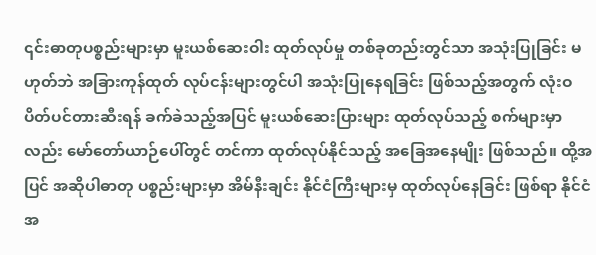၎င်းဓာတုပစ္စည်းများမှာ မူးယစ်ဆေးဝါး ထုတ်လုပ်မှု တစ်ခုတည်းတွင်သာ အသုံးပြုခြင်း မဟုတ်ဘဲ အခြားကုန်ထုတ် လုပ်ငန်းများတွင်ပါ အသုံးပြုနေရခြင်း ဖြစ်သည့်အတွက် လုံးဝပိတ်ပင်တားဆီးရန် ခက်ခဲသည့်အပြင် မူးယစ်ဆေးပြားများ ထုတ်လုပ်သည့် စက်များမှာလည်း မော်တော်ယာဉ်ပေါ်တွင် တင်ကာ ထုတ်လုပ်နိုင်သည့် အခြေအနေမျိုး ဖြစ်သည်။ ထို့အပြင် အဆိုပါဓာတု ပစ္စည်းများမှာ အိမ်နီးချင်း နိုင်ငံကြီးများမှ ထုတ်လုပ်နေခြင်း ဖြစ်ရာ နိုင်ငံအ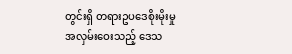တွင်းရှိ တရားဥပဒေစိုးမိုးမှု အလှမ်းဝေးသည့် ဒေသ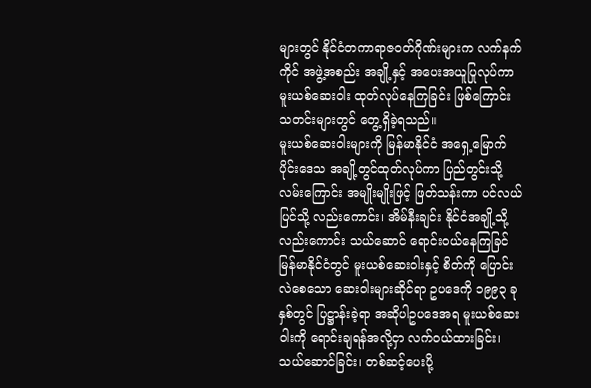များတွင် နိုင်ငံတကာရာဇဝတ်ဂိုဏ်းများက လက်နက်ကိုင် အဖွဲ့အစည်း အချို့နှင့် အပေးအယူပြုလုပ်ကာ မူးယစ်ဆေးဝါး ထုတ်လုပ်နေကြခြင်း ဖြစ်ကြောင်း သတင်းများတွင် တွေ့ရှိခဲ့ရသည်။
မူးယစ်ဆေးဝါးများကို မြန်မာနိုင်ငံ အရှေ့မြောက်ပိုင်းဒေသ အချို့တွင်ထုတ်လုပ်ကာ ပြည်တွင်းသို့ လမ်းကြောင်း အမျိုးမျိုးဖြင့် ဖြတ်သန်းကာ ပင်လယ်ပြင်သို့ လည်းကောင်း၊ အိမ်နီးချင်း နိုင်ငံအချို့သို့လည်းကောင်း သယ်ဆောင် ရောင်းဝယ်နေကြခြင် မြန်မာနိုင်ငံတွင် မူးယစ်ဆေးဝါးနှင့် စိတ်ကို ပြောင်းလဲစေသော ဆေးဝါးများဆိုင်ရာ ဥပဒေကို ၁၉၉၃ ခုနှစ်တွင် ပြဋ္ဌာန်းခဲ့ရာ အဆိုပါဥပဒေအရ မူးယစ်ဆေးဝါးကို ရောင်းချရန်အလို့ငှာ လက်ဝယ်ထားခြင်း၊ သယ်ဆောင်ခြင်း၊ တစ်ဆင့်ပေးပို့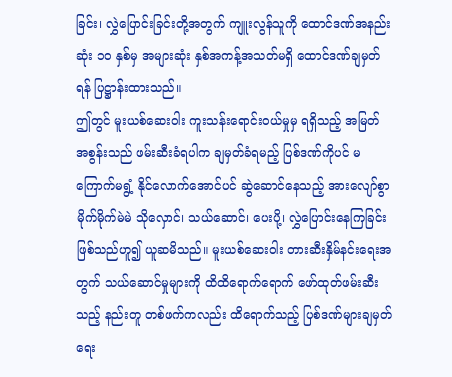ခြင်း၊ လွှဲပြောင်းခြင်းတို့အတွက် ကျူးလွန်သူကို ထောင်ဒဏ်အနည်းဆုံး ၁၀ နှစ်မှ အများဆုံး နှစ်အကန့်အသတ်မရှိ ထောင်ဒဏ်ချမှတ်ရန် ပြဋ္ဌာန်းထားသည်။
ဤတွင် မူးယစ်ဆေးဝါး ကူးသန်းရောင်းဝယ်မှုမှ ရရှိသည့် အမြတ်အစွန်းသည် ဖမ်းဆီးခံရပါက ချမှတ်ခံရမည့် ပြစ်ဒဏ်ကိုပင် မကြောက်မရွံ့ နိုင်လောက်အောင်ပင် ဆွဲဆောင်နေသည့် အားလျော်စွာ မိုက်မိုက်မဲမဲ သိုလှောင်၊ သယ်ဆောင်၊ ပေးပို့၊ လွှဲပြောင်းနေကြခြင်း ဖြစ်သည်ဟူ၍ ယူဆမိသည်။ မူးယစ်ဆေးဝါး တားဆီးနှိမ်နင်းရေးအတွက် သယ်ဆောင်မှုများကို ထိထိရောက်ရောက် ဖော်ထုတ်ဖမ်းဆီးသည့် နည်းတူ တစ်ဖက်ကလည်း ထိရောက်သည့် ပြစ်ဒဏ်များချမှတ်ရေး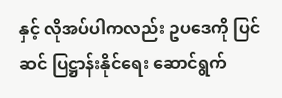နှင့် လိုအပ်ပါကလည်း ဥပဒေကို ပြင်ဆင် ပြဋ္ဌာန်းနိုင်ရေး ဆောင်ရွက်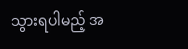သွားရပါမည့် အ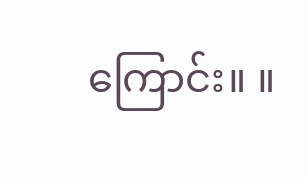ကြောင်း။ ။